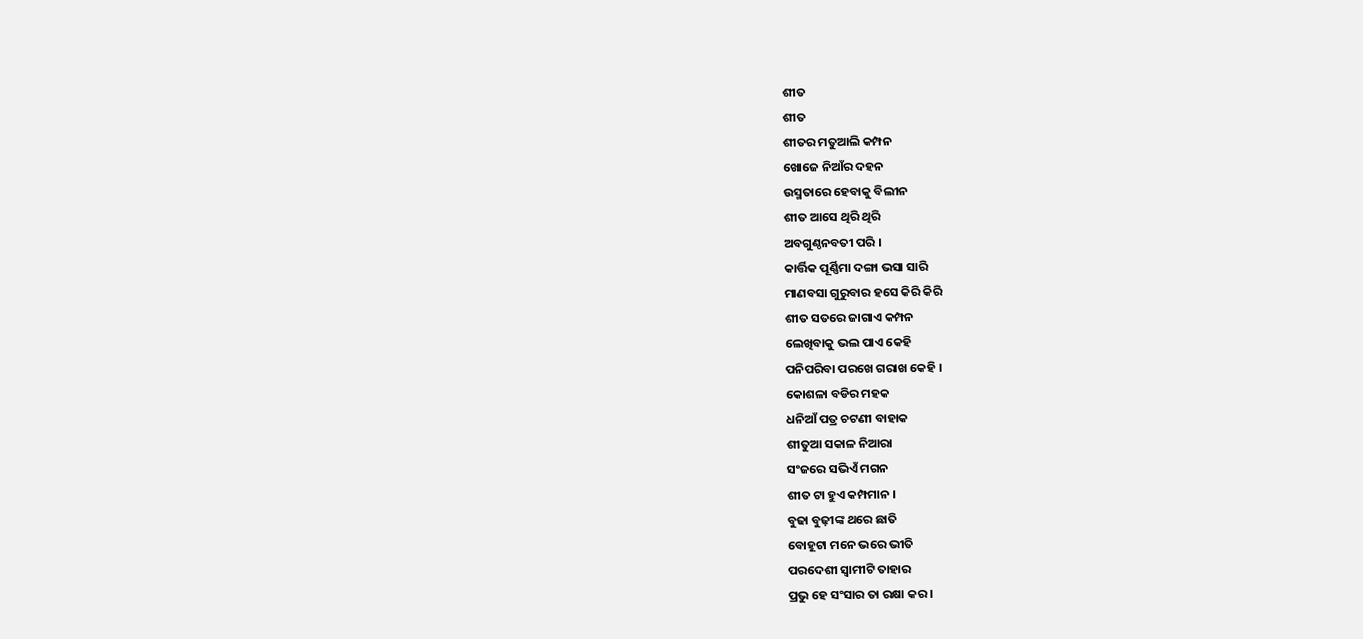ଶୀତ
ଶୀତ
ଶୀତର ମତୁଆଲି କମ୍ପନ
ଖୋଜେ ନିଆଁର ଦହନ
ଉସ୍ମତାରେ ହେବାକୁ ବିଲୀନ
ଶୀତ ଆସେ ଥିରି ଥିରି
ଅବଗୁଣ୍ଠନବତୀ ପରି ।
କାର୍ତ୍ତିକ ପୂର୍ଣ୍ଣିମା ଦଙ୍ଗା ଭସା ସାରି
ମାଣବସା ଗୁରୁବାର ହସେ କିରି କିରି
ଶୀତ ସତରେ ଜାଗାଏ କମ୍ପନ
ଲେଖିବାକୁ ଭଲ ପାଏ କେହି
ପନିପରିବା ପରଖେ ଗରାଖ କେହି ।
କୋଶଳା ବଡିର ମହକ
ଧନିଆଁ ପତ୍ର ଚଟଣୀ ବାହାକ
ଶୀତୁଆ ସକାଳ ନିଆରା
ସଂଜରେ ସଭିଏଁ ମଗନ
ଶୀତ ଟା ହୁଏ କମ୍ପମାନ ।
ବୁଢା ବୁଢ଼ୀଙ୍କ ଥରେ ଛାତି
ବୋହୂଟା ମନେ ଭରେ ଭୀତି
ପରଦେଶୀ ସ୍ୱାମୀଟି ତାହାର
ପ୍ରଭୁ ହେ ସଂସାର ତା ରକ୍ଷା କର ।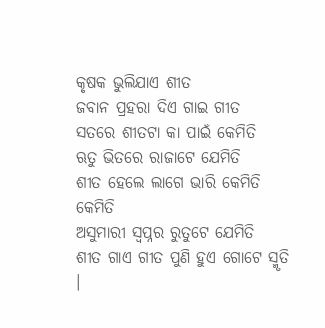କୃଷକ ଭୁଲିଯାଏ ଶୀତ
ଜବାନ ପ୍ରହରା ଦିଏ ଗାଇ ଗୀତ
ସତରେ ଶୀତଟା କା ପାଇଁ କେମିତି
ଋତୁ ଭିତରେ ରାଜାଟେ ଯେମିତି
ଶୀତ ହେଲେ ଲାଗେ ଭାରି କେମିତି କେମିତି
ଅସୁମାରୀ ସ୍ବପ୍ନର ରୁତୁଟେ ଯେମିତି
ଶୀତ ଗାଏ ଗୀତ ପୁଣି ହୁଏ ଗୋଟେ ସ୍ମୃତି ।